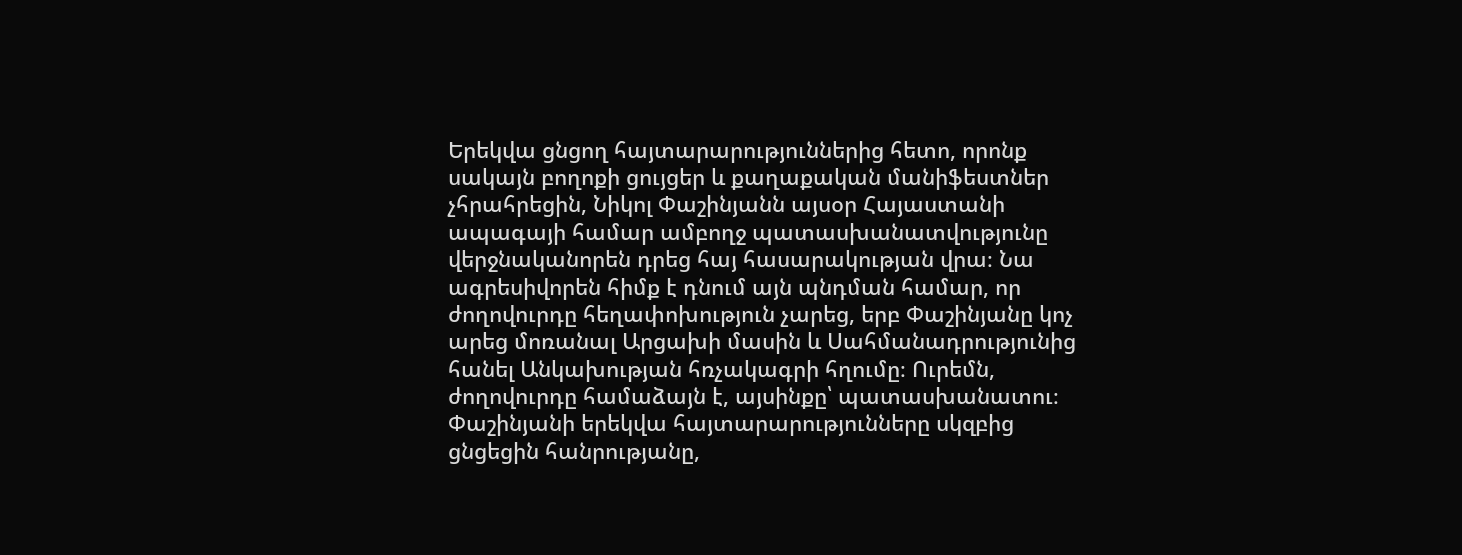Երեկվա ցնցող հայտարարություններից հետո, որոնք սակայն բողոքի ցույցեր և քաղաքական մանիֆեստներ չհրահրեցին, Նիկոլ Փաշինյանն այսօր Հայաստանի ապագայի համար ամբողջ պատասխանատվությունը վերջնականորեն դրեց հայ հասարակության վրա։ Նա ագրեսիվորեն հիմք է դնում այն պնդման համար, որ ժողովուրդը հեղափոխություն չարեց, երբ Փաշինյանը կոչ արեց մոռանալ Արցախի մասին և Սահմանադրությունից հանել Անկախության հռչակագրի հղումը։ Ուրեմն, ժողովուրդը համաձայն է, այսինքը՝ պատասխանատու։
Փաշինյանի երեկվա հայտարարությունները սկզբից ցնցեցին հանրությանը,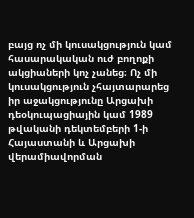բայց ոչ մի կուսակցություն կամ հասարակական ուժ բողոքի ակցիաների կոչ չանեց։ Ոչ մի կուսակցություն չհայտարարեց իր աջակցությունը Արցախի դեօկուպացիային կամ 1989 թվականի դեկտեմբերի 1-ի Հայաստանի և Արցախի վերամիավորման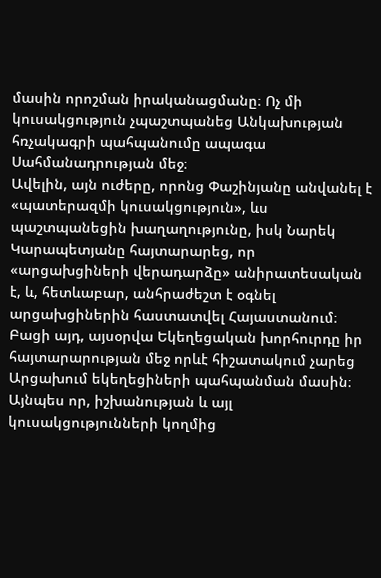մասին որոշման իրականացմանը։ Ոչ մի կուսակցություն չպաշտպանեց Անկախության հռչակագրի պահպանումը ապագա Սահմանադրության մեջ։
Ավելին, այն ուժերը, որոնց Փաշինյանը անվանել է «պատերազմի կուսակցություն», ևս պաշտպանեցին խաղաղությունը, իսկ Նարեկ Կարապետյանը հայտարարեց, որ «արցախցիների վերադարձը» անիրատեսական է, և, հետևաբար, անհրաժեշտ է օգնել արցախցիներին հաստատվել Հայաստանում։ Բացի այդ, այսօրվա Եկեղեցական խորհուրդը իր հայտարարության մեջ որևէ հիշատակում չարեց Արցախում եկեղեցիների պահպանման մասին։
Այնպես որ, իշխանության և այլ կուսակցությունների կողմից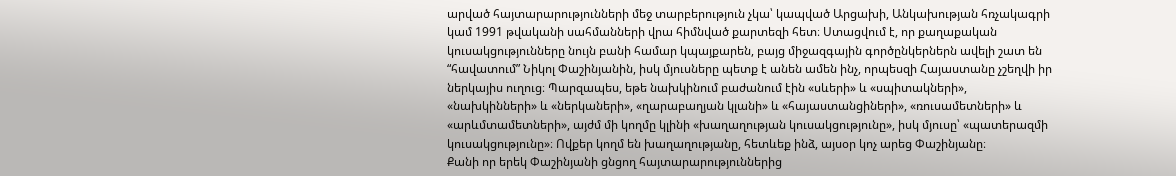արված հայտարարությունների մեջ տարբերություն չկա՝ կապված Արցախի, Անկախության հռչակագրի կամ 1991 թվականի սահմանների վրա հիմնված քարտեզի հետ։ Ստացվում է, որ քաղաքական կուսակցությունները նույն բանի համար կպայքարեն, բայց միջազգային գործընկերներն ավելի շատ են “հավատում” Նիկոլ Փաշինյանին, իսկ մյուսները պետք է անեն ամեն ինչ, որպեսզի Հայաստանը չշեղվի իր ներկայիս ուղուց։ Պարզապես, եթե նախկինում բաժանում էին «սևերի» և «սպիտակների», «նախկինների» և «ներկաների», «ղարաբաղյան կլանի» և «հայաստանցիների», «ռուսամետների» և «արևմտամետների», այժմ մի կողմը կլինի «խաղաղության կուսակցությունը», իսկ մյուսը՝ «պատերազմի կուսակցությունը»։ Ովքեր կողմ են խաղաղությանը, հետևեք ինձ, այսօր կոչ արեց Փաշինյանը։
Քանի որ երեկ Փաշինյանի ցնցող հայտարարություններից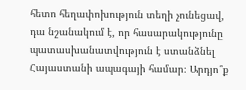հետո հեղափոխություն տեղի չունեցավ, դա նշանակում է, որ հասարակությունը պատասխանատվություն է ստանձնել Հայաստանի ապագայի համար։ Արդյո՞ք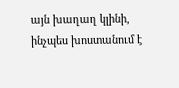այն խաղաղ կլինի, ինչպես խոստանում է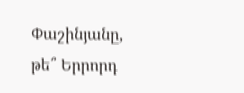Փաշինյանը, թե՞ Երրորդ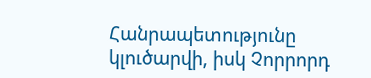Հանրապետությունը կլուծարվի, իսկ Չորրորդ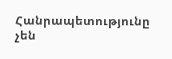Հանրապետությունը չեն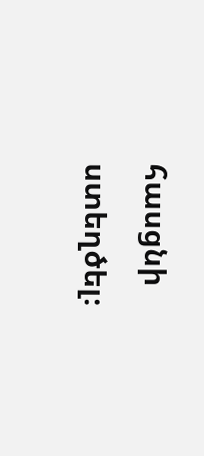հասցնի ստեղծել։